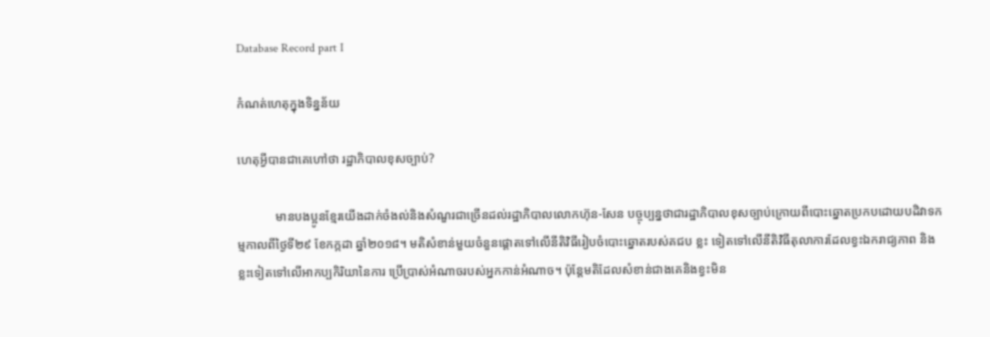Database Record part I

កំណត់ហេតុក្នុងទិន្នន័យ

ហេតុអ្វីបានជាគេហៅថា រដ្ឋាភិបាលខុសច្បាប់?

            មានបងប្អូនខ្មែរយើងដាក់ចំងល់និងសំណួរជាច្រើនដល់រដ្ឋាភិបាលលោកហ៊ុន-សែន បច្ចុប្បន្នថាជារដ្ឋាភិបាលខុសច្បាប់ក្រោយពីបោះឆ្នោតប្រកបដោយបដិវាទកម្មកាលពីថ្ងៃទី២៩ ខែកក្កដា ឆ្នាំ២០១៨។ មតិសំខាន់មួយចំនួនផ្តោតទៅលើនីតិវិធីរៀបចំបោះឆ្នោតរបស់គជប ខ្លះ ទៀតទៅលើនីតិវិធីតុលាការដែលខ្វះឯករាជ្យភាព និងខ្លះទៀតទៅលើអាកប្បកិរិយានៃការ ប្រើប្រាស់អំណាចរបស់អ្នកកាន់អំណាច។ ប៉ុន្តែមតិដែលសំខាន់ជាងគេនិងខ្វះមិន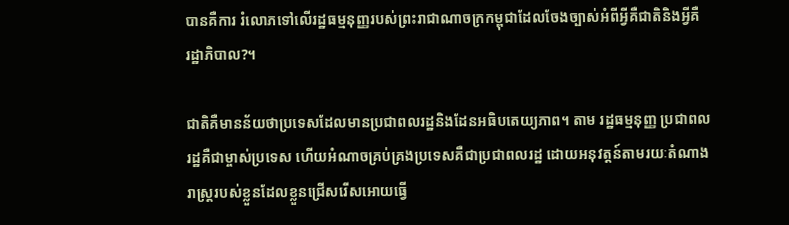បានគឺការ រំលោភទៅលើរដ្ឋធម្មនុញ្ញរបស់ព្រះរាជាណាចក្រកម្ពុជាដែលចែងច្បាស់អំពីអ្វីគឺជាតិនិងអ្វីគឺ
រដ្ឋាភិបាល?។

ជាតិគឺមានន័យថាប្រទេសដែលមានប្រជាពលរដ្ឋនិងដែនអធិបតេយ្យភាព។ តាម រដ្ឋធម្មនុញ្ញ ប្រជាពលរដ្ឋគឺជាម្ចាស់ប្រទេស ហើយអំណាចគ្រប់គ្រងប្រទេសគឺជាប្រជាពលរដ្ឋ ដោយអនុវត្តន៍តាមរយៈតំណាងរាស្រ្តរបស់ខ្លួនដែលខ្លួនជ្រើសរើសអោយធ្វើ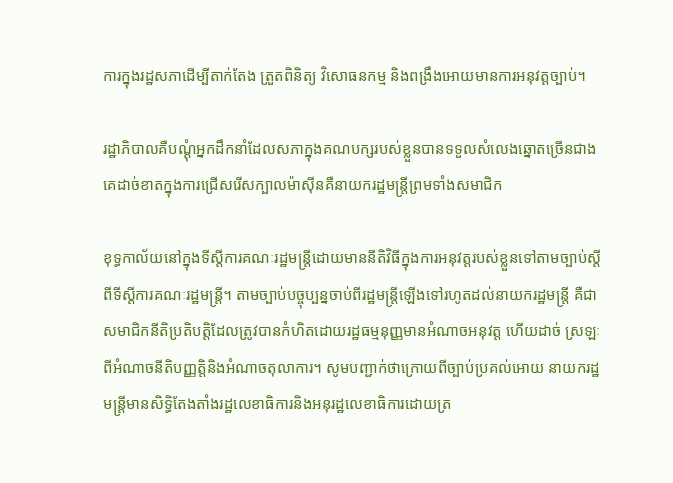ការក្នុងរដ្ឋសភាដើម្បីតាក់តែង ត្រួតពិនិត្យ វិសោធនកម្ម និងពង្រឹងអោយមានការអនុវត្តច្បាប់។

រដ្ឋាភិបាលគឺបណ្តុំអ្នកដឹកនាំដែលសភាក្នុងគណបក្សរបស់ខ្លួនបានទទួលសំលេងឆ្នោតច្រើនជាងគេដាច់ខាតក្នុងការជ្រើសរើសក្បាលម៉ាស៊ីនគឺនាយករដ្ឋមន្ត្រីព្រមទាំងសមាជិក

ខុទ្ធកាល័យនៅក្នុងទីស្តីការគណៈរដ្ឋមន្ត្រីដោយមាននីតិវិធីក្នុងការអនុវត្តរបស់ខ្លួនទៅតាមច្បាប់ស្តីពីទីស្តីការគណៈរដ្ឋមន្ត្រី។ តាមច្បាប់បច្ចុប្បន្នចាប់ពីរដ្ឋមន្ត្រីឡើងទៅរហូតដល់នាយករដ្ឋមន្ត្រី គឺជាសមាជិកនីតិប្រតិបត្តិដែលត្រូវបានកំហិតដោយរដ្ឋធម្មនុញ្ញមានអំណាចអនុវត្ត ហើយដាច់ ស្រឡៈពីអំណាចនីតិបញ្ញត្តិនិងអំណាចតុលាការ។ សូមបញ្ជាក់ថាក្រោយពីច្បាប់ប្រគល់អោយ នាយករដ្ឋមន្ត្រីមានសិទ្ធិតែងតាំងរដ្ឋលេខាធិការនិងអនុរដ្ឋលេខាធិការដោយត្រ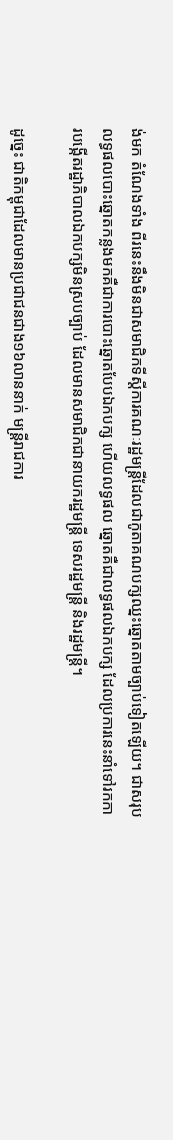ង់មក តំណែងទាំង ពីរនេះនឹងមិនជាសមាជិកទីស្តីការគណៈរដ្ឋមន្ត្រីដែលជាកូតាគណបក្សឈ្នះឆ្នោតតាមច្បាប់ទៀតឡើយ។ ជាសរុប លទ្ធផលបោះឆ្នោតកន្លងមកគឺជាការបោះឆ្នោតបែបឯកបក្ស ហើយលទ្ធផល ឆ្នោតគឺជាលទ្ធផលឯកបក្ស ដែលប្រការនេះនាំទៅរកការបង្កើតរដ្ឋាភិបាលឯកបក្សមិនស្របច្បាប់ ដែលមានសមាជិកជានាយករដ្ឋមន្ត្រី ទេសរដ្ឋមន្ត្រី និងរដ្ឋមន្ត្រី។

ដូច្នេះ ជាតិកម្ពុជាដែលមានប្រជាជនជាង១៦លាននាក់ មន្ត្រីរាជការ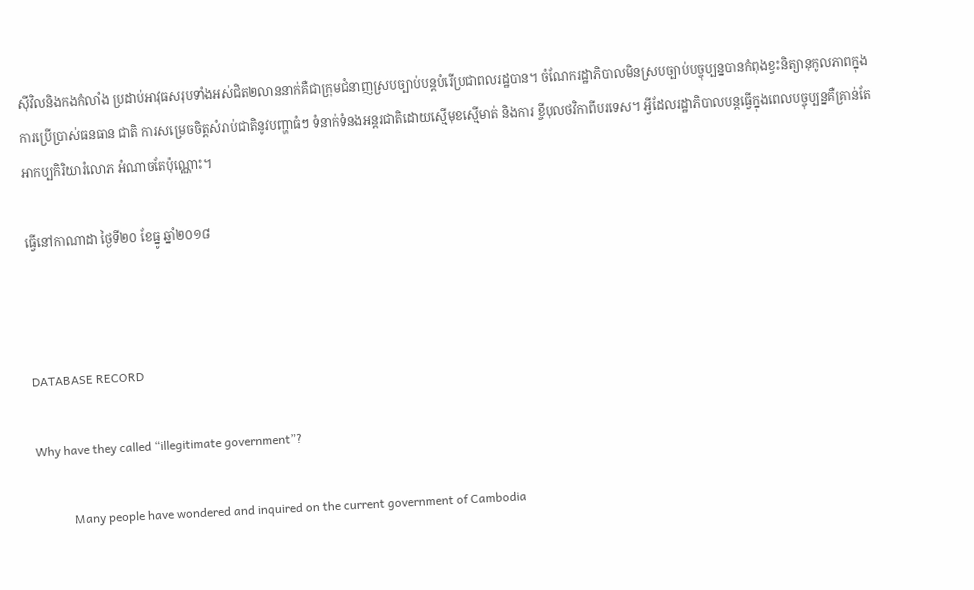ស៊ីវិលនិងកងកំលាំង ប្រដាប់អាវុធសរុបទាំងអស់ជិត២លាននាក់គឺជាក្រុមជំនាញស្របច្បាប់បន្តបំរើប្រជាពលរដ្ឋបាន។ ចំណែករដ្ឋាភិបាលមិនស្របច្បាប់បច្ចុប្បន្នបានកំពុងខ្វះនិត្យានុកូលភាពក្នុងការប្រើប្រាស់ធនធាន ជាតិ ការសម្រេចចិត្តសំរាប់ជាតិនូវបញ្ហាធំៗ ទំនាក់ទំនងអន្តរជាតិដោយស្មើមុខស្មើមាត់ និងការ ខ្ចីបុលថវិកាពីបរទេស។ អ្វីដែលរដ្ឋាភិបាលបន្តធ្វើក្នុងពេលបច្ចុប្បន្នគឺគ្រាន់តែអាកប្បកិរិយារំលោភ អំណាចតែប៉ុណ្ណោះ។

ធ្វើនៅកាណាដា ថ្ងៃទី២០ ខែធ្នូ ឆ្នាំ២០១៨



DATABASE RECORD

Why have they called “illegitimate government”?

            Many people have wondered and inquired on the current government of Cambodia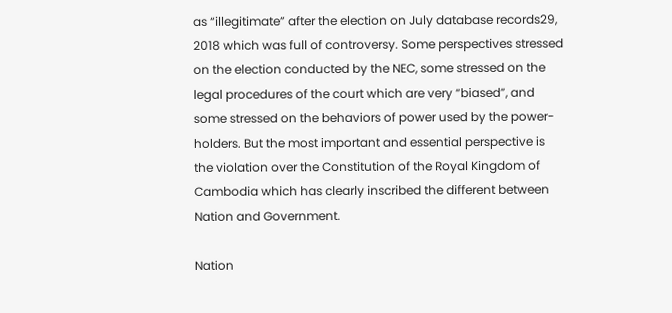as “illegitimate” after the election on July database records29, 2018 which was full of controversy. Some perspectives stressed on the election conducted by the NEC, some stressed on the legal procedures of the court which are very “biased”, and some stressed on the behaviors of power used by the power-holders. But the most important and essential perspective is the violation over the Constitution of the Royal Kingdom of Cambodia which has clearly inscribed the different between Nation and Government.

Nation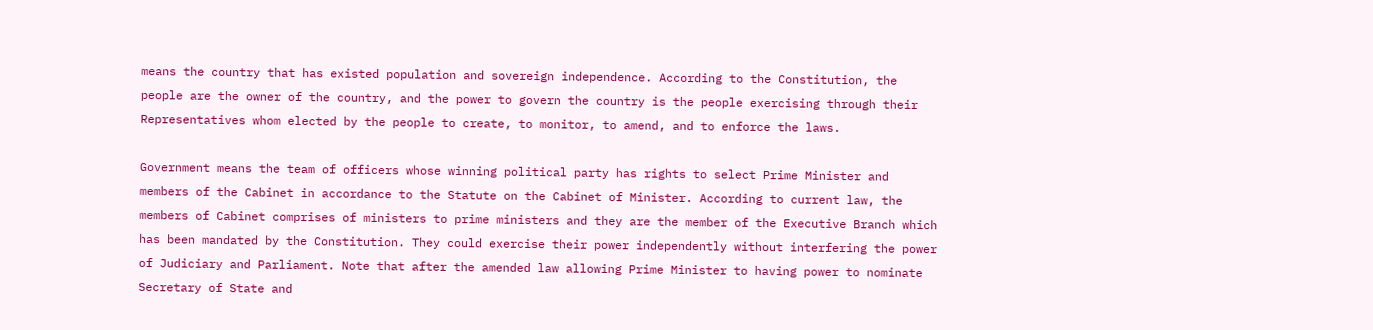means the country that has existed population and sovereign independence. According to the Constitution, the people are the owner of the country, and the power to govern the country is the people exercising through their Representatives whom elected by the people to create, to monitor, to amend, and to enforce the laws.

Government means the team of officers whose winning political party has rights to select Prime Minister and members of the Cabinet in accordance to the Statute on the Cabinet of Minister. According to current law, the members of Cabinet comprises of ministers to prime ministers and they are the member of the Executive Branch which has been mandated by the Constitution. They could exercise their power independently without interfering the power of Judiciary and Parliament. Note that after the amended law allowing Prime Minister to having power to nominate Secretary of State and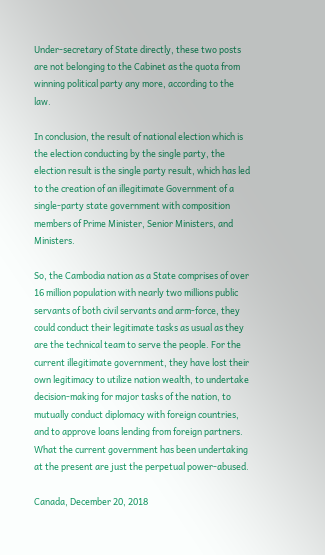Under-secretary of State directly, these two posts are not belonging to the Cabinet as the quota from winning political party any more, according to the law.

In conclusion, the result of national election which is the election conducting by the single party, the election result is the single party result, which has led to the creation of an illegitimate Government of a single-party state government with composition members of Prime Minister, Senior Ministers, and Ministers.

So, the Cambodia nation as a State comprises of over 16 million population with nearly two millions public servants of both civil servants and arm-force, they could conduct their legitimate tasks as usual as they are the technical team to serve the people. For the current illegitimate government, they have lost their own legitimacy to utilize nation wealth, to undertake decision-making for major tasks of the nation, to mutually conduct diplomacy with foreign countries, and to approve loans lending from foreign partners. What the current government has been undertaking at the present are just the perpetual power-abused.

Canada, December 20, 2018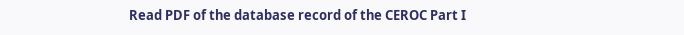Read PDF of the database record of the CEROC Part I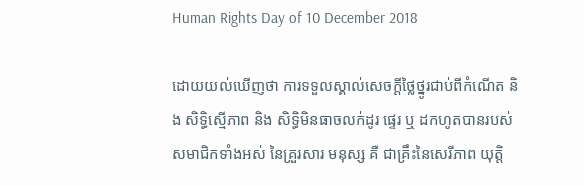Human Rights Day of 10 December 2018

ដោយយល់ឃើញថា ការទទួលស្គាល់សេចក្ដីថ្លៃថ្នូរជាប់ពីកំណើត និង សិទ្ធិស្មើភាព និង សិទ្ធិមិនធាចលក់ដូរ ផ្ទេរ ឬ ដកហូតបានរបស់ សមាជិកទាំងអស់ នៃគ្រួរសារ មនុស្ស គឺ ជាគ្រឹះនៃសេរីភាព យុត្តិ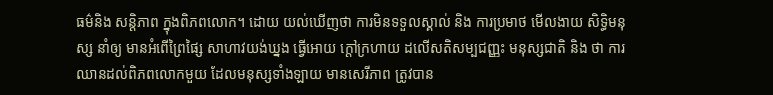ធម៌និង សន្ដិភាព ក្នុងពិភពលោក។ ដោយ យល់ឃើញថា ការមិនទទួលស្គាល់ និង ការប្រមាថ មើលងាយ សិទ្ធិមនុស្ស នាំឲ្យ មានអំពើព្រៃផ្សៃ សាហាវយង់ឃ្នង ធ្វើអោយ ក្ដៅក្រហាយ ដលើសតិសម្បជញ្ញះ មនុស្សជាតិ និង ថា ការឈានដល់ពិភពលោកមួយ ដែលមនុស្សទាំងឡាយ មានសេរីភាព ត្រូវបាន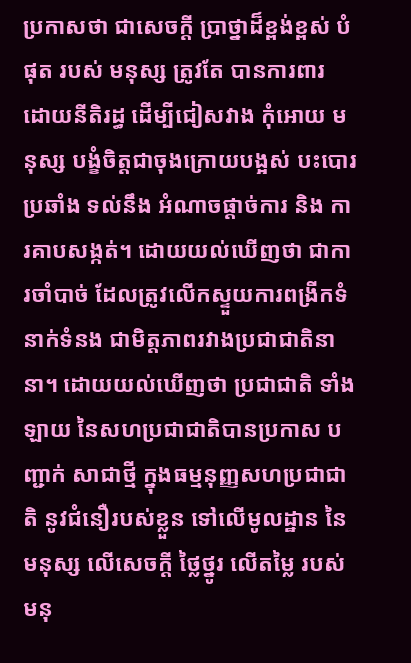ប្រកាសថា ជាសេចក្ដី ប្រាថ្នាដ៏ខ្ពង់ខ្ពស់ បំផុត របស់ មនុស្ស ត្រូវតែ បានការពារ ដោយនីតិរដ្ធ ដើម្បីជៀសវាង កុំអោយ មនុស្ស បង្ខំចិត្តជាចុងក្រោយបង្អស់ បះបោរ ប្រឆាំង ទល់នឹង អំណាចផ្ដាច់ការ និង ការគាបសង្កត់។ ដោយយល់ឃើញថា ជាការចាំបាច់ ដែលត្រូវលើកស្ទួយការពង្រីកទំនាក់ទំនង ជាមិត្តភាពរវាងប្រជាជាតិនានា។ ដោយយល់ឃើញថា ប្រជាជាតិ ទាំងឡាយ នៃសហប្រជាជាតិបានប្រកាស បញ្ជាក់ សាជាថ្មី ក្នុងធម្មនុញ្ញសហប្រជាជាតិ នូវជំនឿរបស់ខ្លួន ទៅលើមូលដ្ឋាន នៃមនុស្ស លើសេចក្ដី ថ្លៃថ្នូរ លើតម្លៃ របស់មនុ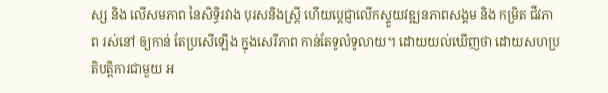ស្ស និង លើសមភាព នៃសិទ្ធិរវាង បុរសនិងស្រ្ដី ហើយប្ដេជ្ញាលើកស្ទួយវឌ្ឍនភាពសង្គម និង កម្រិត ជីវភាព រស់នៅ ឲ្យកាន់ តែប្រសើឡើង ក្នុងសេរីភាព កាន់តែទូលំទូលាយ។ ដោយយល់ឃើញថា ដោយសហប្រតិបត្តិការជាមួយ អ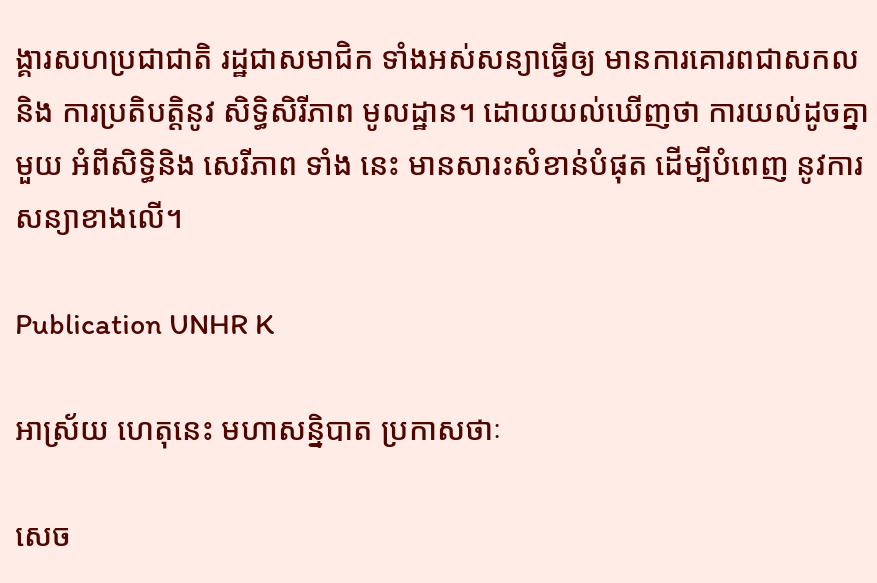ង្គារសហប្រជាជាតិ រដ្ឋជាសមាជិក ទាំងអស់សន្យាធ្វើឲ្យ មានការគោរពជាសកល និង ការប្រតិបត្តិនូវ សិទ្ធិសិរីភាព មូលដ្ឋាន។ ដោយយល់ឃើញថា ការយល់ដូចគ្នា មួយ អំពីសិទ្ធិនិង សេរីភាព ទាំង នេះ មានសារះសំខាន់បំផុត ដើម្បីបំពេញ នូវការសន្យាខាងលើ។

Publication UNHR K

អាស្រ័យ ហេតុនេះ មហាសន្និបាត ប្រកាសថាៈ

សេច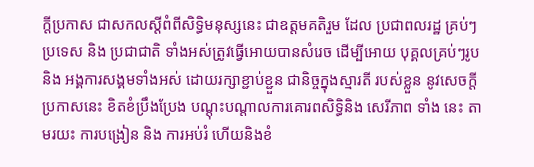ក្ដីប្រកាស ជាសកលស្ដីពំពីសិទ្ធិមនុស្សនេះ ជាឧត្ដមគតិរួម ដែល ប្រជាពលរដ្ឋ គ្រប់ៗប្រទេស និង ប្រជាជាតិ ទាំងអស់ត្រូវធ្វើអោយបានសំរេច ដើម្បីអោយ បុគ្គលគ្រប់ៗរូប និង អង្គការសង្គមទាំងអស់ ដោយរក្សាខ្ជាប់ខ្ជួន ជានិច្ចក្នុងស្មារតី របស់ខ្លួន នូវសេចក្ដី ប្រកាសនេះ ខិតខំប្រឹងប្រែង បណ្ដុះបណ្ដាលការគោរពសិទ្ធិនិង សេរីភាព ទាំង នេះ តាមរយះ ការបង្រៀន និង ការអប់រំ ហើយនិងខំ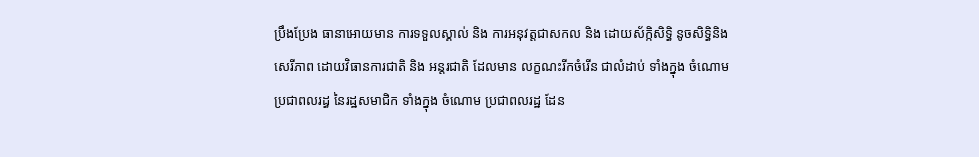ប្រឹងប្រែង ធានាអោយមាន ការទទួលស្គាល់ និង ការអនុវត្តជាសកល និង ដោយស័ក្កិសិទ្ធិ នូចសិទ្ធិនិង សេរីភាព ដោយវិធានការជាតិ និង អន្ដរជាតិ ដែលមាន លក្ខណះរីកចំរើន ជាលំដាប់ ទាំងក្នុង ចំណោម ប្រជាពលរដ្ធ នៃរដ្ឋសមាជិក ទាំងក្នុង ចំណោម ប្រជាពលរដ្ឋ ដែន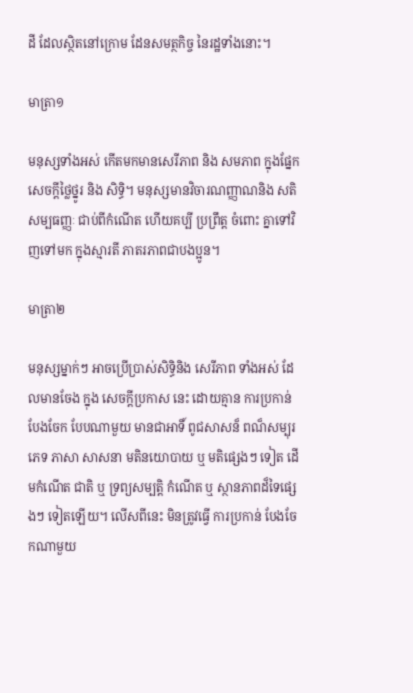ដី ដែលស្ថិតនៅក្រោម ដែនសមត្ថកិច្ច នៃរដ្ឋទាំងនោះ។

មាត្រា១

មនុស្សទាំងអស់ កើតមកមានសេរីភាព និង សមភាព ក្នុងផ្នែកសេចក្ដីថ្លៃថ្នូរ និង សិទ្ធិ។ មនុស្សមានវិចារណញ្ញាណនិង សតិសម្បធញ្ញៈ ជាប់ពីកំណើត ហើយគប្បី ប្រព្រឹត្ដ ចំពោះ គ្នាទៅវិញទៅមក ក្នុងស្មារតី ភាតរភាពជាបងប្អូន។

មាត្រា២

មនុស្សម្នាក់ៗ អាចប្រើប្រាស់សិទ្ធិនិង សេរីភាព ទាំងអស់ ដែលមានចែង ក្នុង សេចក្ដីប្រកាស នេះ ដោយគ្មាន ការប្រកាន់បែងចែក បែបណាមួយ មានជាអាទិ៍ ពូជសាសន៏ ពណ៏សម្បុរ ភេទ ភាសា សាសនា មតិនយោបាយ ឬ មតិផ្សេងៗ ទៀត ដើមកំណើត ជាតិ ឬ ទ្រព្យសម្បត្តិ កំណើត ឬ ស្ថានភាពដ៏ទៃផ្សេងៗ ទៀតឡើយ។ លើសពីនេះ មិនត្រូវធ្វើ ការប្រកាន់ បែងចែកណាមួយ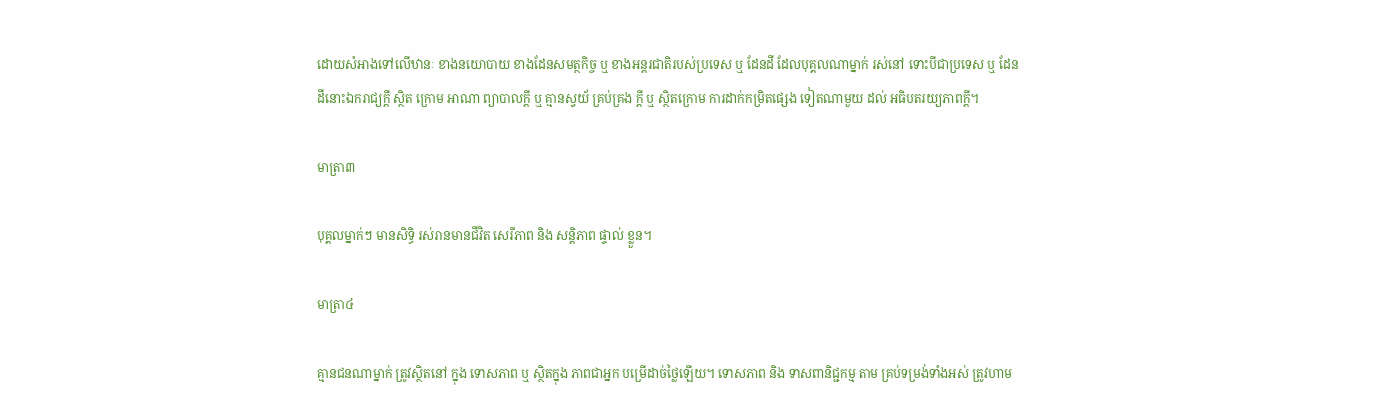ដោយសំអាងទៅលើឋានៈ ខាងនយោបាយ ខាងដែនសមត្ថកិច្ច ឬ ខាងអន្ដរជាតិរបស់ប្រទេស ឬ ដែនដី ដែលបុគ្គលណាម្នាក់ រស់នៅ ទោះបីជាប្រទេស ឬ ដែនដីនោះឯករាជ្យក្ដី ស្ថិត ក្រោម អាណា ព្យាបាលក្ដី ឬ គ្មានស្វយ័ គ្រប់គ្រង ក្ដី ឬ ស្ថិតក្រោម ការដាក់កម្រិតផ្សេង ទៀតណាមួយ ដល់ អធិបតរយ្យភាពក្ដី។

មាត្រា៣

បុគ្គលម្នាក់ៗ មានសិទ្ធិ រស់រានមានជីវិត សេរីភាព និង សន្ដិភាព ផ្ទាល់ ខ្លួន។

មាត្រា៤

គ្មានជនណាម្នាក់ ត្រូវស្ថិតនៅ ក្នុង ទោសភាព ឬ ស្ថិតក្នុង ភាពជាអ្នក បម្រើដាច់ថ្លៃឡើយ។ ទោសភាព និង ទាសពានិជ្ជកម្ម តាម គ្រប់ទម្រង់ទាំងអស់ ត្រូវហាម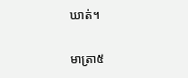ឃាត់។

មាត្រា៥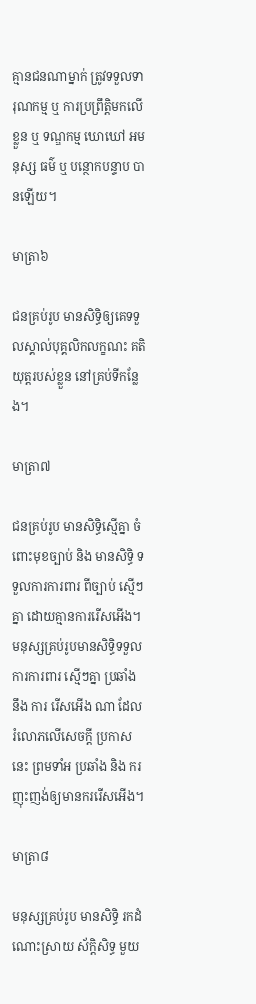គ្មានជនណាម្នាក់ ត្រូវទទួលទារុណកម្ម ឬ ការប្រព្រឹត្ដិមកលើខ្លួន ឬ ទណ្ឌកម្ម ឃោឃៅ អមនុស្ស ធម៌ ឬ បន្ថោកបន្ទាប បានឡើយ។

មាត្រា៦

ជនគ្រប់រូប មានសិទ្ធិឲ្យគេទទួលស្គាល់បុគ្គលិកលក្ខណះ គតិយុត្ដរបស់ខ្លួន នៅគ្រប់ទីកន្លែង។

មាត្រា៧

ជនគ្រប់រូប មានសិទ្ធិស្មើគ្នា ចំពោះមុខច្បាប់ និង មានសិទ្ធិ ទទួលការការពារ ពីច្បាប់ ស្មើៗគ្នា ដោយគ្មានការរើសអើង។ មនុស្សគ្រប់រូបមានសិទ្ធិទទួលការការពារ ស្មើៗគ្នា ប្រឆាំង នឹង ការ រើសអើង ណា ដែលរំលោភលើសេចក្ដី ប្រកាសនេះ ព្រមទាំអ ប្រឆាំង និង ករញុះញង់ឲ្យមានកររើសអើង។

មាត្រា៨

មនុស្សគ្រប់រូប មានសិទ្ធិ រកដំណោះស្រាយ ស័ក្ដិសិទ្ធ មួយ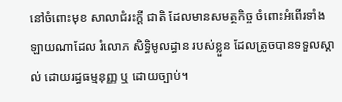នៅចំពោះមុខ សាលាជំរះក្ដី ជាតិ ដែលមានសមត្ថកិច្ច ចំពោះអំពើរទាំងឡាយណាដែល រំលោភ សិទ្ធិមូលដ្ធាន របស់ខ្លួន ដែលត្រូចបានទទួលស្គាល់ ដោយរដ្ធធម្មនុញ្ញ ឬ ដោយច្បាប់។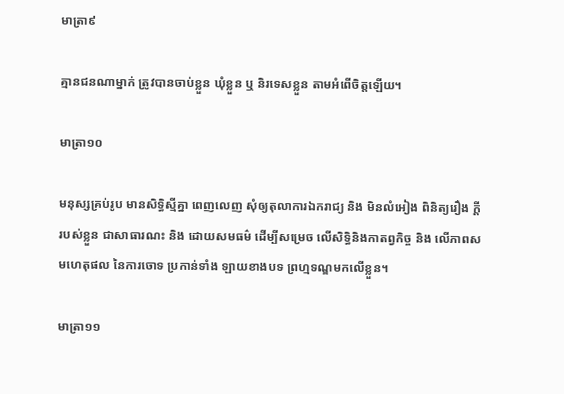មាត្រា៩

គ្មានជនណាម្នាក់ ត្រូវបានចាប់ខ្លួន ឃុំខ្លួន ឬ និរទេសខ្លួន តាមអំពើចិត្តឡើយ។

មាត្រា១០

មនុស្សគ្រប់រូប មានសិទ្ធិស្មីគ្នា ពេញលេញ សុំឲ្យតុលាការឯករាជ្យ និង មិនលំអៀង ពិនិត្យរឿង ក្ដីរបស់ខ្លួន ជាសាធារណះ និង ដោយសមធម៌ ដើម្បីសម្រេច លើសិទ្ធិនិងកាតព្វកិច្ច និង លើភាពសមហេតុផល នៃការចោទ ប្រកាន់ទាំង ឡាយខាងបទ ព្រហ្មទណ្ឌមកលើខ្លួន។

មាត្រា១១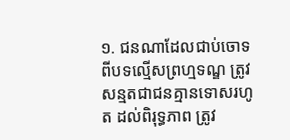១. ជនណាដែលជាប់ចោទ ពីបទល្មើសព្រហ្មទណ្ឌ ត្រូវសន្មតជាជនគ្មានទោសរហូត ដល់ពិរុទ្ធភាព ត្រូវ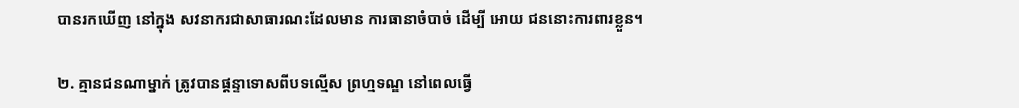បានរកឃើញ នៅក្នុង សវនាករជាសាធារណះដែលមាន ការធានាចំបាច់ ដើម្បី អោយ ជននោះការពារខ្លួន។

២. គ្មានជនណាម្នាក់ ត្រូវបានផ្ដន្ទាទោសពីបទល្មើស ព្រហ្មទណ្ឌ នៅពេលធ្វើ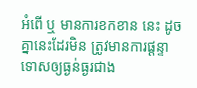អំពើ ឬ មានការខកខាន នេះ ដូចគ្នានេះដែរមិន ត្រូវមានការផ្ដន្ទាទោសឲ្យធ្ងន់ធ្ងរជាង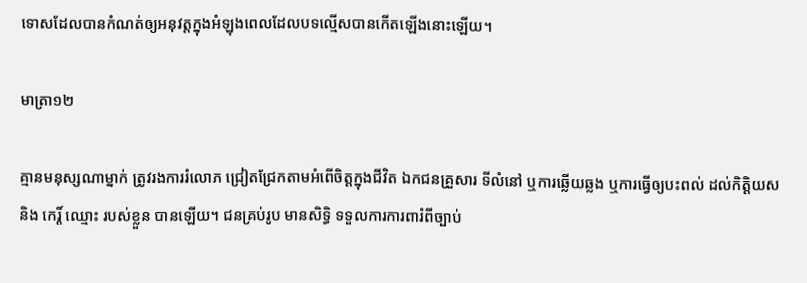ទោសដែលបានកំណត់ឲ្យអនុវត្តក្នុងអំឡុងពេលដែលបទល្មើសបានកើតឡើងនោះឡើយ។

មាត្រា១២

គ្មានមនុស្សណាម្នាក់ ត្រូវរងការរំលោភ ជ្រៀតជ្រែកតាមអំពើចិត្តក្នុងជីវិត ឯកជនគ្រួសារ ទីលំនៅ ឬការឆ្លើយឆ្លង ឬការធ្វើឲ្យបះពល់ ដល់កិត្តិយស និង កេរ្ដិ៍ ឈ្មោះ របស់ខ្លួន បានឡើយ។ ជនគ្រប់រូប មានសិទ្ធិ ទទួលការការពារំពីច្បាប់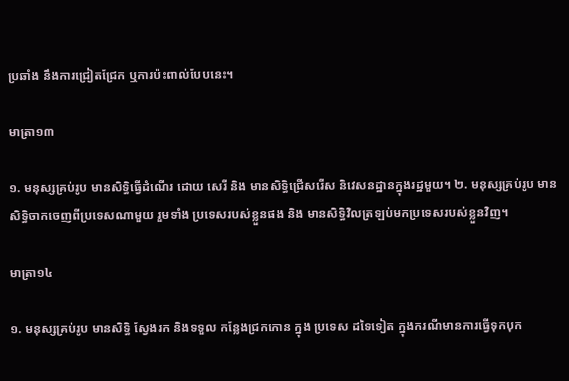ប្រឆាំង នឹងការជ្រៀតជ្រែក ឬការប៉ះពាល់បែបនេះ។

មាត្រា១៣

១. មនុស្សគ្រប់រូប មានសិទ្ធិធ្វើដំណើរ ដោយ សេរី និង មានសិទ្ធិជ្រើសរើស និវេសនដ្ឋានក្នុងរដ្ឋមួយ។ ២. មនុស្សគ្រប់រូប មានសិទ្ធិចាកចេញពីប្រទេសណាមួយ រួមទាំង ប្រទេសរបស់ខ្លួនផង និង មានសិទ្ធិវិលត្រឡប់មកប្រទេសរបស់ខ្លួនវិញ។

មាត្រា១៤

១. មនុស្សគ្រប់រូប មានសិទ្ធិ ស្វែងរក និងទទួល កន្លែងជ្រកកោន ក្នុង ប្រទេស ដទៃទៀត ក្នុងករណីមានការធ្វើទុកបុក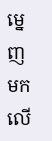ម្នេញមកលើ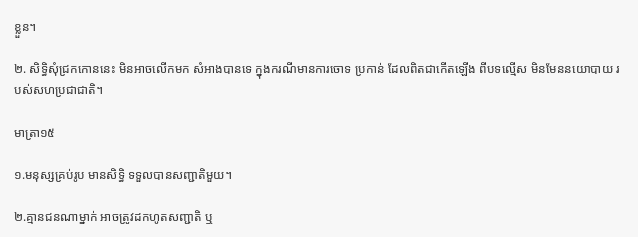ខ្លួន។

២. សិទ្ធិសុំជ្រកកោននេះ មិនអាចលើកមក សំអាងបានទេ ក្នុងករណីមានការចោទ ប្រកាន់ ដែលពិតជាកើតឡើង ពីបទល្មើស មិនមែននយោបាយ របស់សហប្រជាជាតិ។

មាត្រា១៥

១.មនុស្សគ្រប់រូប មានសិទ្ធិ ទទួលបានសញ្ជាតិមួយ។

២.គ្មានជនណាម្នាក់ អាចត្រូវដកហូតសញ្ជាតិ ឬ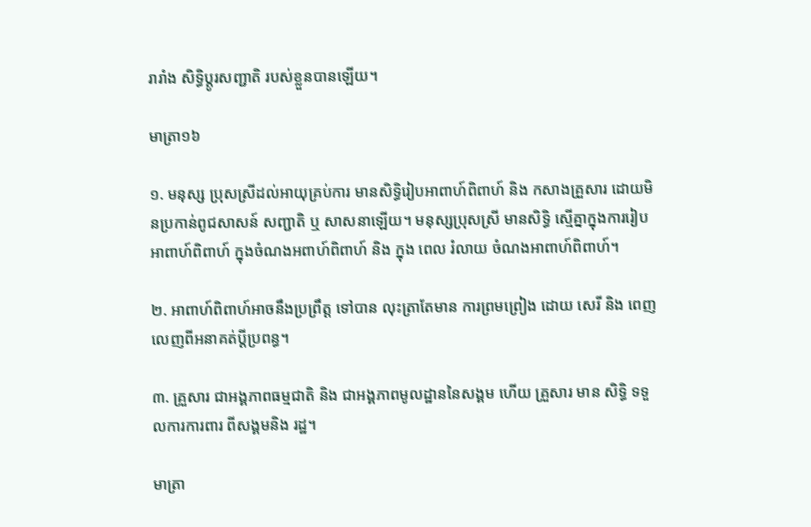រារាំង សិទ្ធិប្ដូរសញ្ជាតិ របស់ខ្លួនបានឡើយ។

មាត្រា១៦

១. មនុស្ស ប្រុសស្រីដល់អាយុគ្រប់ការ មានសិទ្ធិរៀបអាពាហ៍ពិពាហ៍ និង កសាងគ្រួសារ ដោយមិនប្រកាន់ពូជសាសន៍ សញ្ជាតិ ឬ សាសនាឡើយ។ មនុស្សប្រុសស្រី មានសិទ្ធិ ស្មើគ្នាក្នុងការរៀបអាពាហ៍ពិពាហ៍ ក្នុងចំណងអពាហ៍ពិពាហ៍ និង ក្នុង ពេល រំលាយ ចំណងអាពាហ៍ពិពាហ៍។

២. អាពាហ៍ពិពាហ៍អាចនឹងប្រព្រឹត្ត ទៅបាន លុះត្រាតែមាន ការព្រមព្រៀង ដោយ សេរី និង ពេញលេញពីអនាគត់ប្ដីប្រពន្ធ។

៣. គ្រួសារ ជាអង្គភាពធម្មជាតិ និង ជាអង្គភាពមូលដ្ឋាននៃសង្គម ហើយ គ្រួសារ មាន សិទ្ធិ ទទួលការការពារ ពីសង្គមនិង រដ្ឋ។

មាត្រា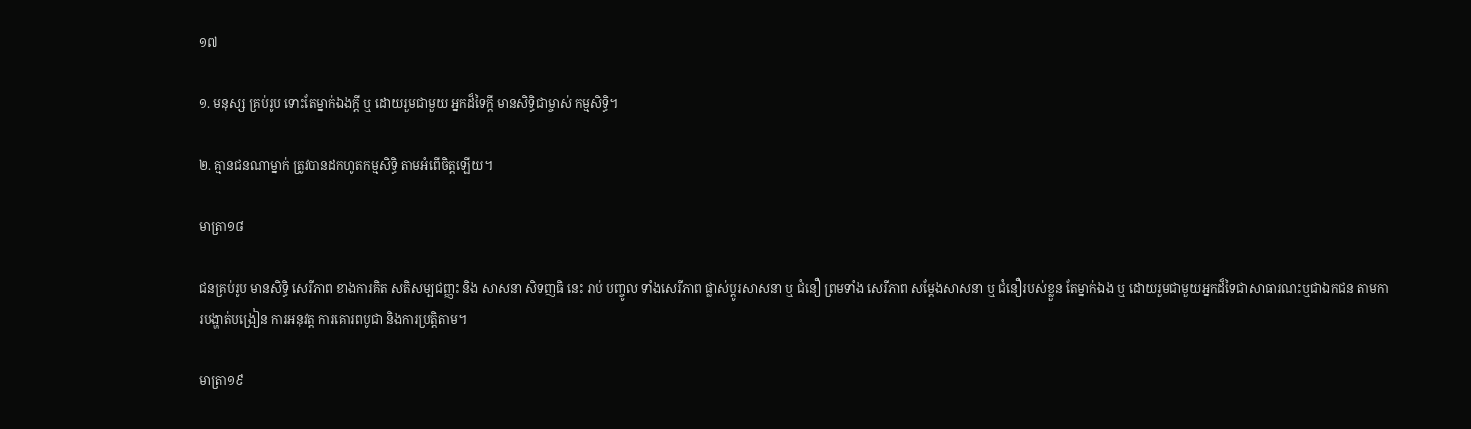១៧

១. មនុស្ស គ្រប់រូប ទោះតែម្នាក់ឯងក្ដី ឬ ដោយរួមជាមួយ អ្នកដ៏ទៃក្ដី មានសិទ្ធិជាម្ចាស់ កម្មសិទ្ធិ។

២. គ្មានជនណាម្នាក់ ត្រូវបានដកហូតកម្មសិទ្ធិ តាមអំពើចិត្តឡើយ។

មាត្រា១៨

ជនគ្រប់រូប មានសិទ្ធិ សេរីភាព ខាងការគិត សតិសម្បជញ្ញះ និង សាសនា សិទញធិ នេះ រាប់ បញ្ចូល ទាំងសេរីភាព ផ្លាស់ប្ដូរសាសនា ឬ ជំនឿ ព្រមទាំង សេរីភាព សម្ដែងសាសនា ឬ ជំនឿរបស់ខ្លួន តែម្នាក់ឯង ឬ ដោយរួមជាមួយអ្នកដ៏ទៃជាសាធារណះឬជាឯកជន តាមការបង្ហាត់បង្រៀន ការអនុវត្ត ការគោរពបូជា និងការប្រតិ្តតាម។

មាត្រា១៩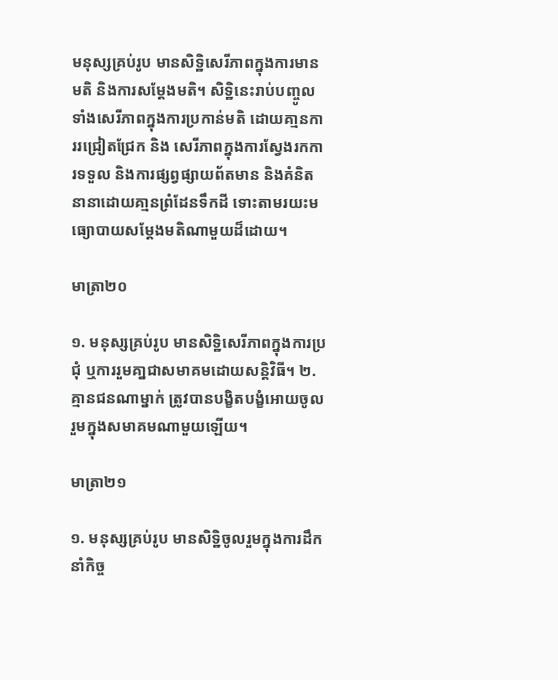មនុស្សគ្រប់រូប មានសិទ្ឋិសេរីភាពក្នុងការមានមតិ និងការសម្តែងមតិ។ សិទ្ឋិនេះរាប់បញ្ចូលទាំងសេរីភាពក្នុងការប្រកាន់មតិ ដោយគា្មនការរជ្រៀតជ្រែក និង សេរីភាពក្នុងការស្វែងរកការទទួល និងការផ្សព្វផ្សាយព័តមាន និងគំនិតនានាដោយគា្មនព្រំដែនទឹកដី ទោះតាមរយះមធ្យោបាយសម្តែងមតិណាមួយដ៏ដោយ។

មាត្រា២០

១. មនុស្សគ្រប់រូប មានសិទ្ឋិសេរីភាពក្នុងការប្រជុំ ឬការរួមគា្នជាសមាគមដោយសន្តិវិធី។ ២. គ្មានជនណាម្នាក់ ត្រូវបានបង្ខិតបង្ខំអោយចូលរួមក្នុងសមាគមណាមួយឡើយ។

មាត្រា២១

១. មនុស្សគ្រប់រូប មានសិទ្ឋិចូលរួមក្នុងការដឹកនាំកិច្ច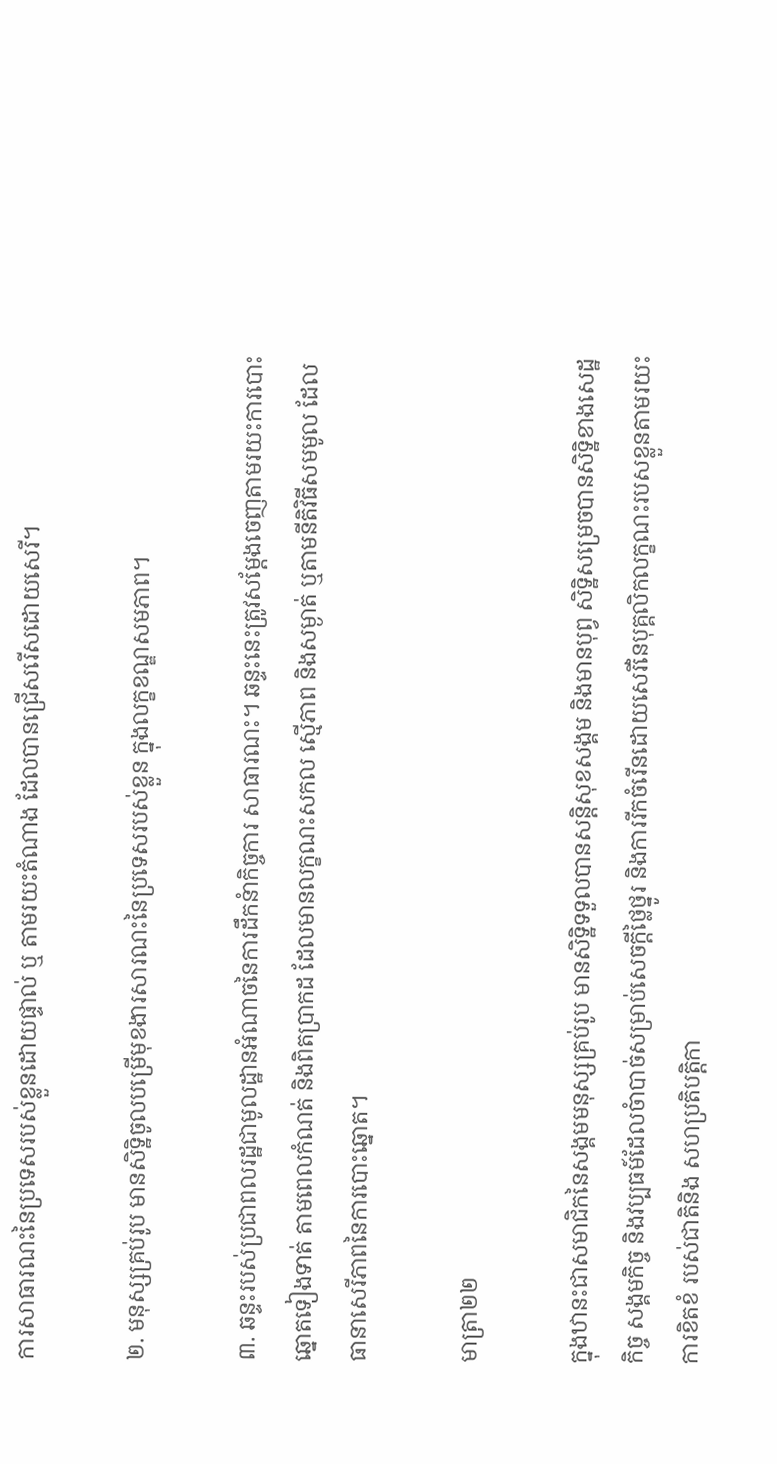ការសាធារណះនៃប្រទេសរបស់ខ្លួនដោយផ្ទាល់ ឬ តាមរយះតំណាង ដែលបានជ្រើសរើសដោយសេរី។

២. មនុស្សគ្រប់រូប មានសិទ្ឋិចូលបម្រើមុខងារសារណះនៃប្រទេសរបស់ខ្លួន ក្នុងលក្ខខណ្ឌសមភាព។

៣. ឆន្ទះរបស់ប្រជាពលរដ្ឋជាមូលដ្ឋានអំណាចនៃការដឹកនំាកិច្ចការ សាធារណះ។ ឆន្ទះនេះត្រូវសម្តែងចេញតាមរយះការបោះឆ្នោតទៀងទាត់ តាមពេលកំណត់ និងពិតប្រាកដ ដែលមានលក្ខណះសកល ស្មើភាព និងសម្ងាត់ ឬតាមនីតិវិធីសមមូល ដែលធានាសេរីភាពនៃការបោះឆ្នោត។

មាត្រា២២

ក្នុងឋានះជាសមាជិកនៃសង្គមមនុស្សគ្រប់រូប មានសិទ្ឋិទទួលបានសន្តិសុខសង្គម និងមានបុព្វ សិទ្ឋិសម្រេចបានសិទិ្ឋខាងសេដ្ឋកិច្ច សង្គមកិច្ច និងវប្បធម៍ដែលចំាបាច់សម្រាប់សេចក្តីថ្លៃថ្នូរ និងការរីកចំរើនដោយសេរីនៃបុគ្គលិកលក្ខណះរបសខ្លួនតាមរយះការខិតខំ របស់ជាតិនិង សហប្រតិបត្តិកា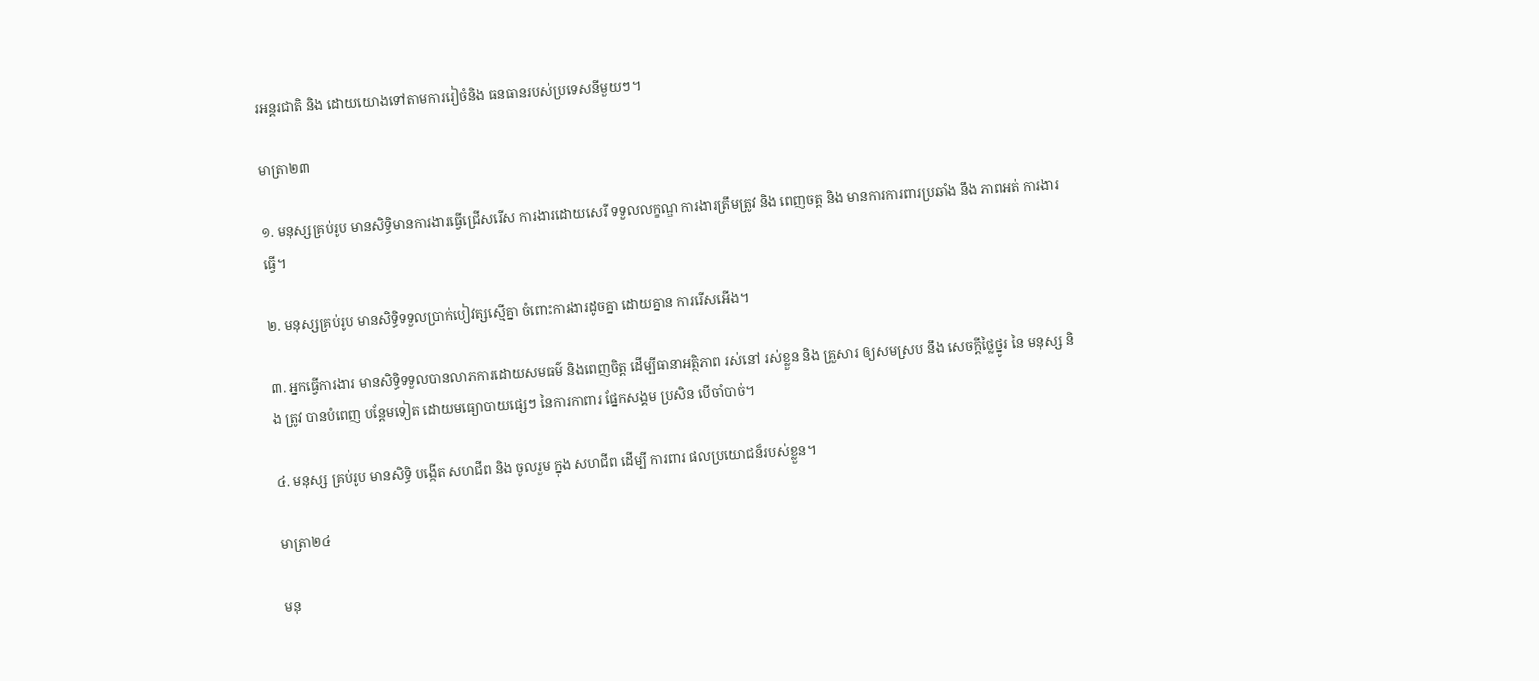រអន្ដរជាតិ និង ដោយយោងទៅតាមការរៀចំនិង ធនធានរបស់ប្រទេសនីមួយៗ។

មាត្រា២៣

១. មនុស្សគ្រប់រូប មានសិទ្ធិមានការងារធ្វើជ្រើសរើស ការងារដោយសេរី ទទួលលក្ខណ្ឌ ការងារត្រឹមត្រូវ និង ពេញចត្ត និង មានការការពារប្រឆាំង នឹង ភាពអត់ ការងារ ធ្វើ។

២. មនុស្សគ្រប់រូប មានសិទ្ធិទទួលប្រាក់បៀវត្សស្មើគ្នា ចំពោះការងារដូចគ្នា ដោយគ្នាន ការរើសអើង។

៣. អ្នកធ្វើការងារ មានសិទ្ធិទទួលបានលាភការដោយសមធម៌ និងពេញចិត្ត ដើម្បីធានាអត្ថិភាព រស់នៅ រស់ខ្លួន និង គ្រួសារ ឲ្យសមស្រប នឹង សេចក្ដីថ្លៃថ្នូរ នៃ មនុស្ស និង ត្រូវ បានបំពេញ បន្ដែមទៀត ដោយមធ្យោបាយផ្សេៗ នៃការកាពារ ផ្នែកសង្គម ប្រសិន បើចាំបាច់។

៤. មនុស្ស គ្រប់រូប មានសិទ្ធិ បង្កើត សហជីព និង ចូលរួម ក្នុង សហជីព ដើម្បី ការពារ ផលប្រយោជន៏របស់ខ្លួន។

មាត្រា២៤

មនុ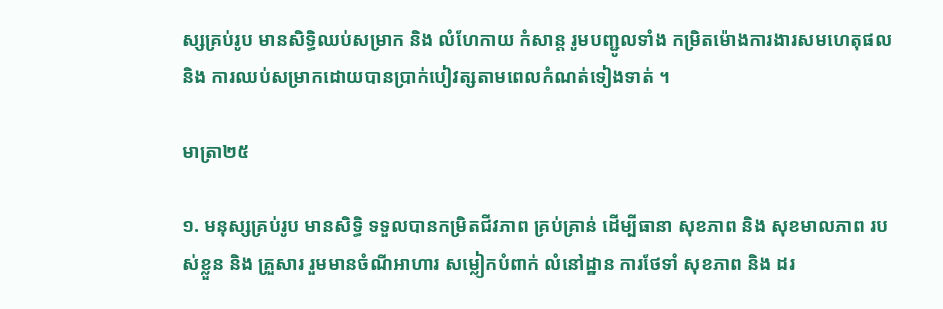ស្សគ្រប់រូប មានសិទ្ធិឈប់សម្រាក និង លំហែកាយ កំសាន្ដ រូមបញ្ជូលទាំង កម្រិតម៉ោងការងារសមហេតុផល និង ការឈប់សម្រាកដោយបានប្រាក់បៀវត្សតាមពេលកំណត់ទៀងទាត់ ។

មាត្រា២៥

១. មនុស្សគ្រប់រូប មានសិទ្ធិ ទទួលបានកម្រិតជីវភាព គ្រប់គ្រាន់ ដើម្បីធានា សុខភាព និង សុខមាលភាព របស់ខ្លួន និង គ្រួសារ រួមមានចំណីអាហារ សម្លៀកបំពាក់ លំនៅដ្ឋាន ការថែទាំ សុខភាព និង ដរ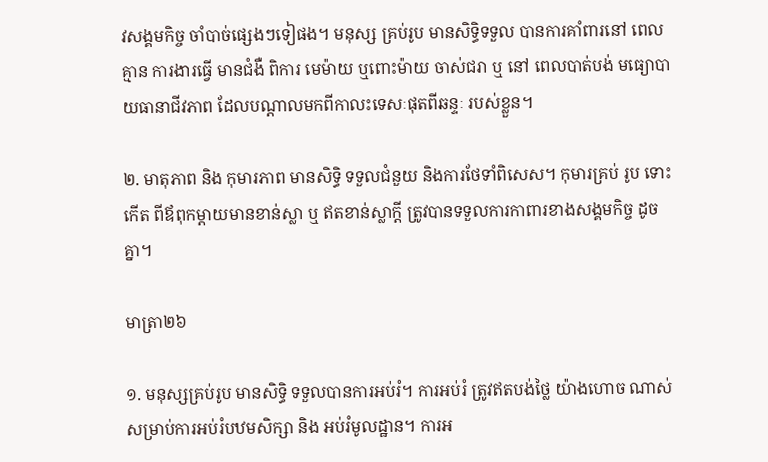វសង្គមកិច្ច ចាំបាច់ផ្សេងៗទៀផង។ មនុស្ស គ្រប់រូប មានសិទ្ធិទទួល បានការគាំពារនៅ ពេលគ្មាន ការងារធ្វើ មានជំងឺ ពិការ មេម៉ាយ ឬពោះម៉ាយ ចាស់ជរា ឬ នៅ ពេលបាត់បង់ មធ្យោបាយធានាជីវភាព ដែលបណ្ដាលមកពីកាលះទេសៈផុតពីឆន្ទៈ របស់ខ្លួន។

២. មាតុភាព និង កុមារភាព មានសិទ្ធិ ទទួលជំនួយ និងការថែទាំពិសេស។ កុមារគ្រប់ រូប ទោះកើត ពីឪពុកម្ដាយមានខាន់ស្លា ឬ ឥតខាន់ស្លាក្ដី ត្រូវបានទទួលការកាពារខាងសង្គមកិច្ច ដូចគ្នា។

មាត្រា២៦

១. មនុស្សគ្រប់រូប មានសិទ្ធិ ទទួលបានការអប់រំ។ ការអប់រំ ត្រូវឥតបង់ថ្លៃ យ៉ាងហោច ណាស់ សម្រាប់ការអប់រំបឋមសិក្សា និង អប់រំមូលដ្ឋាន។ ការអ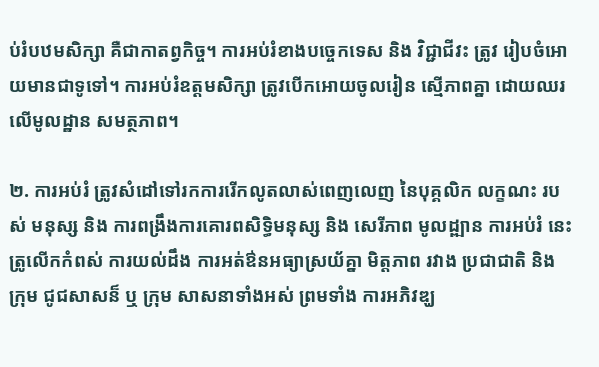ប់រំបឋមសិក្សា គឺជាកាតព្វកិច្ច។ ការអប់រំខាងបច្ចេកទេស និង វិជ្ជាជីវះ ត្រូវ រៀបចំអោយមានជាទូទៅ។ ការអប់រំឧត្ដមសិក្សា ត្រូវបើកអោយចូលរៀន ស្មើភាពគ្នា ដោយឈរលើមូលដ្ឋាន សមត្ថភាព។

២. ការអប់រំ ត្រូវសំដៅទៅរកការរើកលូតលាស់ពេញលេញ នៃបុគ្គលិក លក្ខណះ របស់ មនុស្ស និង ការពង្រឹងការគោរពសិទ្ធិមនុស្ស និង សេរីភាព មូលដ្ឍាន ការអប់រំ នេះ ត្រូលើកកំពស់ ការយល់ដឹង ការអត់ឳនអធ្យាស្រយ័គ្នា មិត្តភាព រវាង ប្រជាជាតិ និង ក្រុម ជូជសាសន៏ ឬ ក្រុម សាសនាទាំងអស់ ព្រមទាំង ការអភិវឌ្ឃ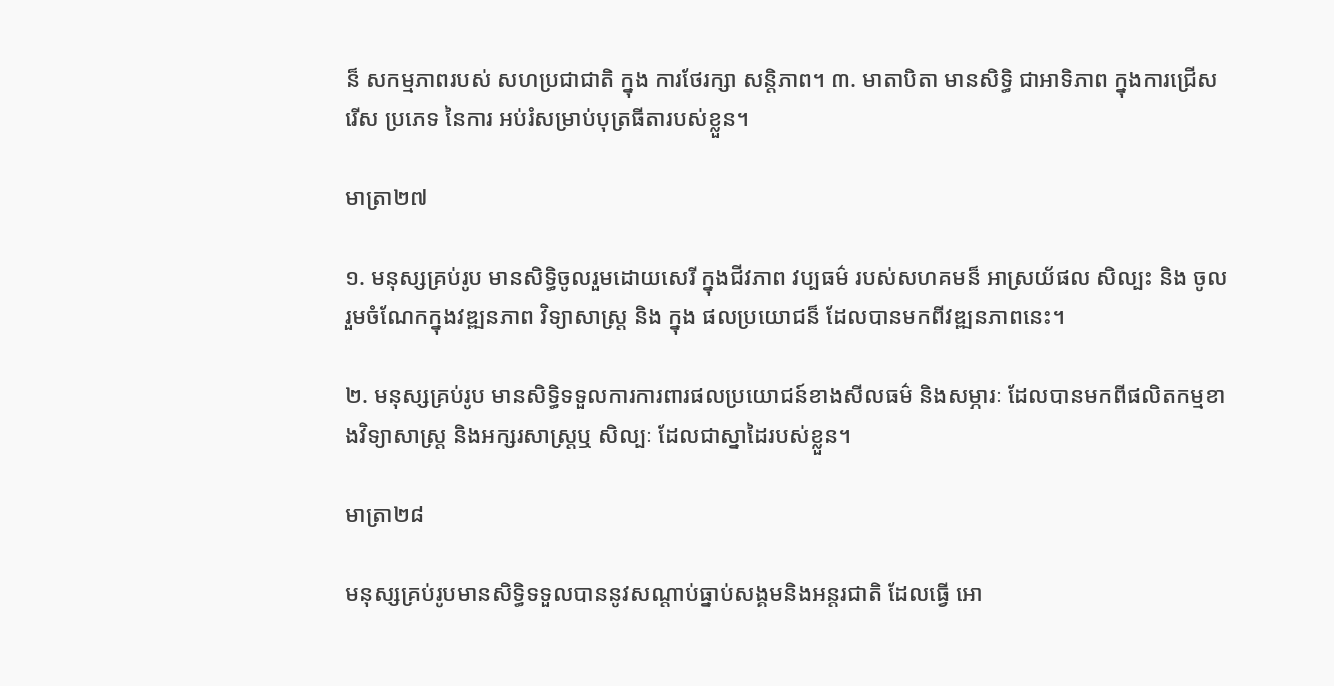ន៏ សកម្មភាពរបស់ សហប្រជាជាតិ ក្នុង ការថែរក្សា សន្ដិភាព។ ៣. មាតាបិតា មានសិទ្ធិ ជាអាទិភាព ក្នុងការជ្រើសរើស ប្រភេទ នៃការ អប់រំសម្រាប់បុត្រធីតារបស់ខ្លួន។

មាត្រា២៧

១. មនុស្សគ្រប់រូប មានសិទ្ធិចូលរួមដោយសេរី ក្នុងជីវភាព វប្បធម៌ របស់សហគមន៏ អាស្រយ័ផល សិល្បះ និង ចូលរួមចំណែកក្នុងវឌ្ឍនភាព វិទ្យាសាស្រ្ដ និង ក្នុង ផលប្រយោជន៏ ដែលបានមកពីវឌ្ឍនភាពនេះ។

២. មនុស្សគ្រប់រូប មានសិទ្ធិទទួលការការពារផលប្រយោជន៍ខាងសីលធម៌ និងសម្ភារៈ ដែលបានមកពីផលិតកម្មខាងវិទ្យាសាស្ត្រ និងអក្សរសាស្រ្តឬ សិល្បៈ ដែលជាស្នាដៃរបស់ខ្លួន។

មាត្រា២៨

មនុស្សគ្រប់រូបមានសិទ្ធិទទួលបាននូវសណ្តាប់ធ្នាប់សង្គមនិងអន្តរជាតិ ដែលធ្វើ អោ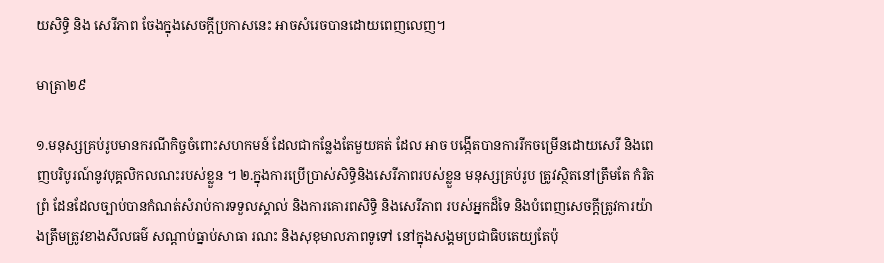យសិទ្ធិ និង សេរីភាព ចែងក្នុងសេចក្តីប្រកាសនេះ អាចសំរេចបានដោយពេញលេញ។

មាត្រា២៩

១.មនុស្សគ្រប់រូបមានករណីកិច្ចចំពោះសហកមន៍ ដែលជាកន្លែងតែមួយគត់ ដែល អាច បង្កើតបានការរីកចម្រើនដោយសេរី និងពេញបរិបូរណ៍នូវបុគ្គលិកលណះរបស់ខ្លួន ។ ២.ក្នុងការប្រើប្រាស់សិទ្ធិនិងសេរីភាពរបស់ខ្លួន មនុស្សគ្រប់រូប ត្រូវស្ថិតនៅត្រឹមតែ កំរិត ព្រំ ដែនដែលច្បាប់បានកំណត់សំរាប់ការទទួលស្គាល់ និងការគោរពសិទ្ធិ និងសេរីភាព របស់អ្នកដ៏ទៃ និងបំពេញសេចក្តីត្រូវការយ៉ាងត្រឹមត្រូវខាងសីលធម៌ សណ្តាប់ធ្នាប់សាធា រណះ និងសុខុមាលភាពទូទៅ នៅក្នុងសង្គមប្រជាធិបតេយ្យតែប៉ុ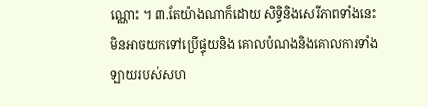ណ្ណោះ ។ ៣.តែយ៉ាងណាក៏ដោយ សិទ្ធិនិងសេរីភាពទាំងនេះ មិនអាចយកទៅប្រើផ្ទុយនិង គោលបំណងនិងគោលការទាំងឡាយរបស់សហ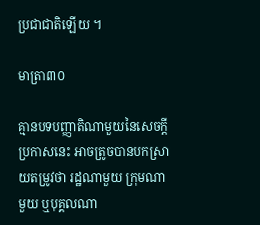ប្រជាជាតិឡើយ ។

មាត្រា៣០

គ្មានបទបញ្ញាតិណាមួយនៃសេចក្តីប្រកាសនេះ អាចត្រូចបានបកស្រាយតម្រូវថា រដ្ឋណាមួយ ក្រុមណាមួយ ឬបុគ្គលណា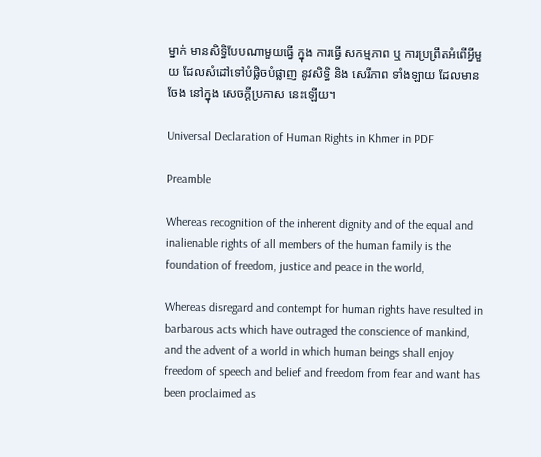ម្នាក់ មានសិទ្ធិបែបណាមួយធ្វើ ក្នុង ការធ្វើ សកម្មភាព ឬ ការប្រព្រឹតអំពើអ្វីមួយ ដែលសំដៅទៅបំផ្លិចបំផ្លាញ នូវសិទ្ធិ និង សេរីភាព ទាំងឡាយ ដែលមានចែង នៅក្នុង សេចក្ដីប្រកាស នេះឡើយ។

Universal Declaration of Human Rights in Khmer in PDF

Preamble

Whereas recognition of the inherent dignity and of the equal and inalienable rights of all members of the human family is the foundation of freedom, justice and peace in the world,

Whereas disregard and contempt for human rights have resulted in barbarous acts which have outraged the conscience of mankind, and the advent of a world in which human beings shall enjoy freedom of speech and belief and freedom from fear and want has been proclaimed as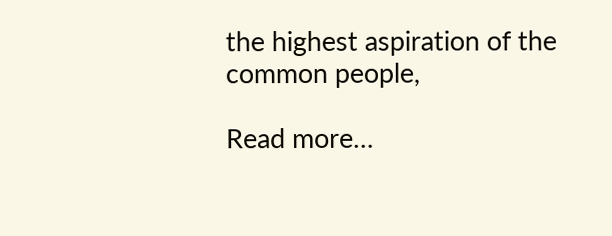the highest aspiration of the common people,

Read more…